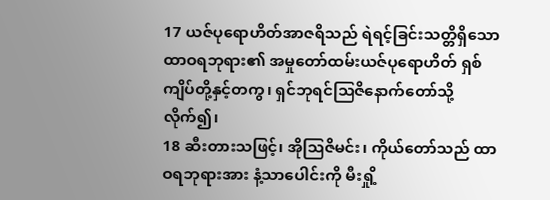17 ယဇ်ပုရောဟိတ်အာဇရိသည် ရဲရင့်ခြင်းသတ္တိရှိသော ထာဝရဘုရား၏ အမှုတော်ထမ်းယဇ်ပုရောဟိတ် ရှစ်ကျိပ်တို့နှင့်တကွ၊ ရှင်ဘုရင်ဩဇိနောက်တော်သို့ လိုက်၍၊
18 ဆီးတားသဖြင့်၊ အိုဩဇိမင်း၊ ကိုယ်တော်သည် ထာဝရဘုရားအား နံ့သာပေါင်းကို မီးရှို့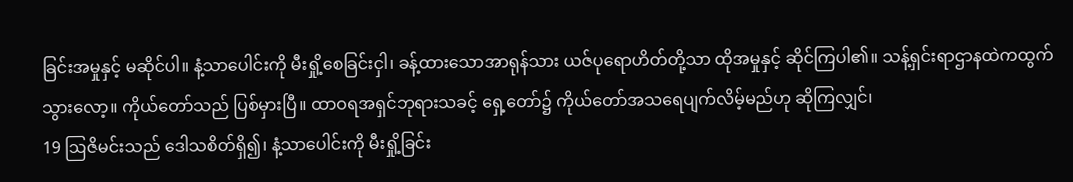ခြင်းအမှုနှင့် မဆိုင်ပါ။ နံ့သာပေါင်းကို မီးရှို့စေခြင်းငှါ၊ ခန့်ထားသောအာရုန်သား ယဇ်ပုရောဟိတ်တို့သာ ထိုအမှုနှင့် ဆိုင်ကြပါ၏။ သန့်ရှင်းရာဌာနထဲကထွက်သွားလော့။ ကိုယ်တော်သည် ပြစ်မှားပြီ။ ထာဝရအရှင်ဘုရားသခင့် ရှေ့တော်၌ ကိုယ်တော်အသရေပျက်လိမ့်မည်ဟု ဆိုကြလျှင်၊
19 ဩဇိမင်းသည် ဒေါသစိတ်ရှိ၍၊ နံ့သာပေါင်းကို မီးရှို့ခြင်း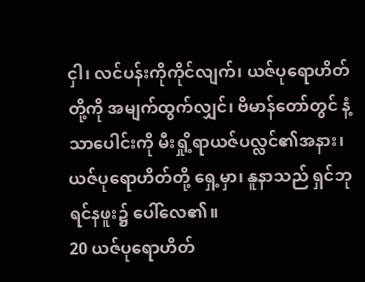ငှါ၊ လင်ပန်းကိုကိုင်လျက်၊ ယဇ်ပုရောဟိတ်တို့ကို အမျက်ထွက်လျှင်၊ ဗိမာန်တော်တွင် နံ့သာပေါင်းကို မီးရှို့ရာယဇ်ပလ္လင်၏အနား၊ ယဇ်ပုရောဟိတ်တို့ ရှေ့မှာ၊ နူနာသည် ရှင်ဘုရင်နဖူး၌ ပေါ်လေ၏။
20 ယဇ်ပုရောဟိတ်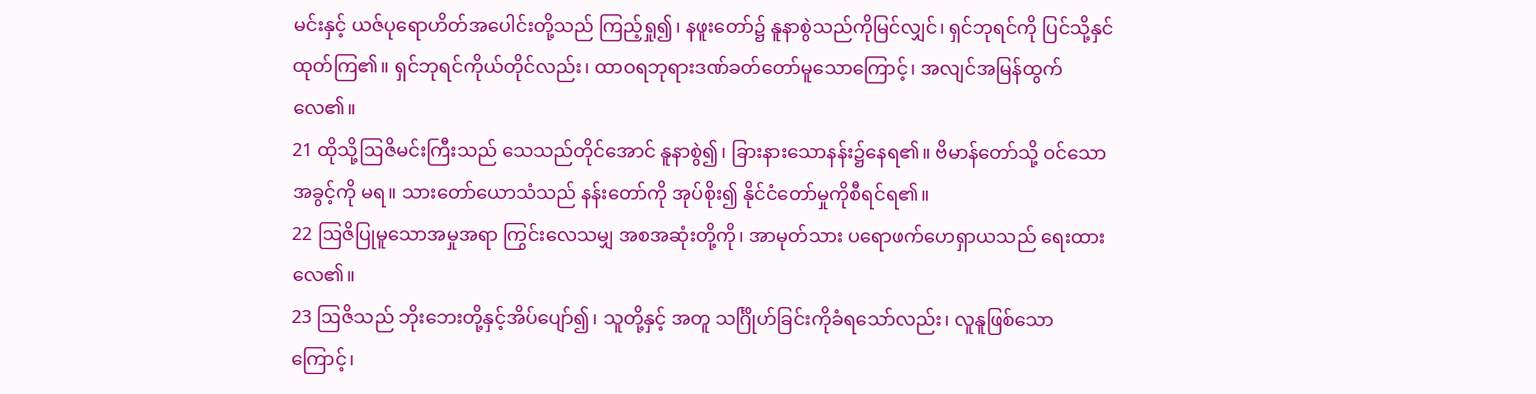မင်းနှင့် ယဇ်ပုရောဟိတ်အပေါင်းတို့သည် ကြည့်ရှု၍၊ နဖူးတော်၌ နူနာစွဲသည်ကိုမြင်လျှင်၊ ရှင်ဘုရင်ကို ပြင်သို့နှင်ထုတ်ကြ၏။ ရှင်ဘုရင်ကိုယ်တိုင်လည်း၊ ထာဝရဘုရားဒဏ်ခတ်တော်မူသောကြောင့်၊ အလျင်အမြန်ထွက်လေ၏။
21 ထိုသို့ဩဇိမင်းကြီးသည် သေသည်တိုင်အောင် နူနာစွဲ၍၊ ခြားနားသောနန်း၌နေရ၏။ ဗိမာန်တော်သို့ ဝင်သောအခွင့်ကို မရ။ သားတော်ယောသံသည် နန်းတော်ကို အုပ်စိုး၍ နိုင်ငံတော်မှုကိုစီရင်ရ၏။
22 ဩဇိပြုမူသောအမှုအရာ ကြွင်းလေသမျှ အစအဆုံးတို့ကို၊ အာမုတ်သား ပရောဖက်ဟေရှာယသည် ရေးထားလေ၏။
23 ဩဇိသည် ဘိုးဘေးတို့နှင့်အိပ်ပျော်၍၊ သူတို့နှင့် အတူ သင်္ဂြိုဟ်ခြင်းကိုခံရသော်လည်း၊ လူနူဖြစ်သော ကြောင့်၊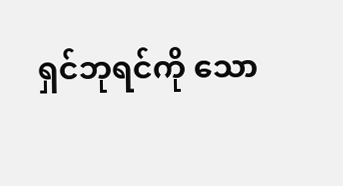ရှင်ဘုရင်ကို သော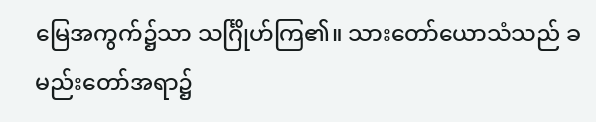မြေအကွက်၌သာ သင်္ဂြိုဟ်ကြ၏။ သားတော်ယောသံသည် ခမည်းတော်အရာ၌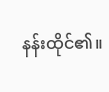နန်းထိုင်၏။